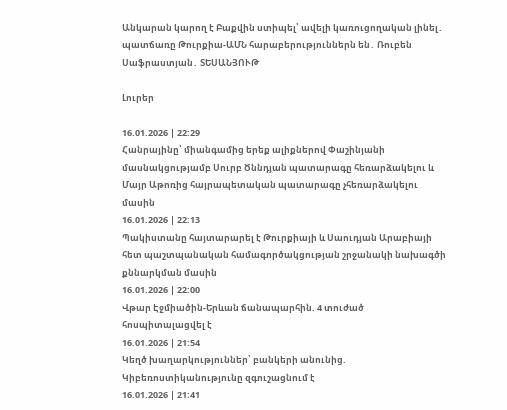Անկարան կարող է Բաքվին ստիպել՝ ավելի կառուցողական լինել․ պատճառը Թուրքիա-ԱՄՆ հարաբերություններն են․ Ռուբեն Սաֆրաստյան․ ՏԵՍԱՆՅՈՒԹ

Լուրեր

16.01.2026 | 22:29
Հանրայինը՝ միանգամից երեք ալիքներով Փաշինյանի մասնակցությամբ Սուրբ Ծննդյան պատարագը հեռարձակելու և Մայր Աթոռից հայրապետական պատարագը չհեռարձակելու մասին
16.01.2026 | 22:13
Պակիստանը հայտարարել է Թուրքիայի և Սաուդյան Արաբիայի հետ պաշտպանական համագործակցության շրջանակի նախագծի քննարկման մասին
16.01.2026 | 22:00
Վթար Էջմիածին-Երևան ճանապարհին. 4 տուժած հոսպիտալացվել է
16.01.2026 | 21:54
Կեղծ խաղարկություններ՝ բանկերի անունից. Կիբեռոստիկանությունը զգուշացնում է
16.01.2026 | 21:41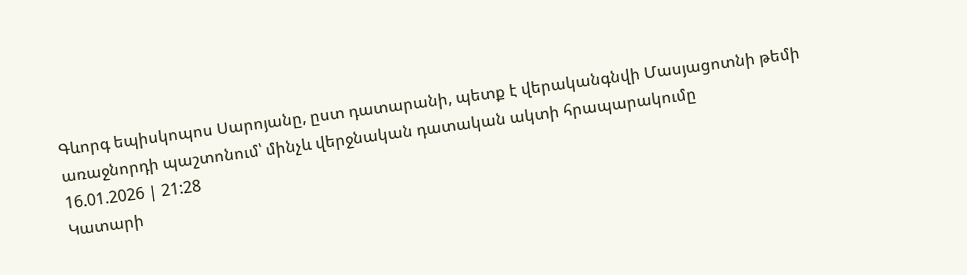Գևորգ եպիսկոպոս Սարոյանը, ըստ դատարանի, պետք է վերականգնվի Մասյացոտնի թեմի առաջնորդի պաշտոնում՝ մինչև վերջնական դատական ակտի հրապարակումը
16.01.2026 | 21:28
Կատարի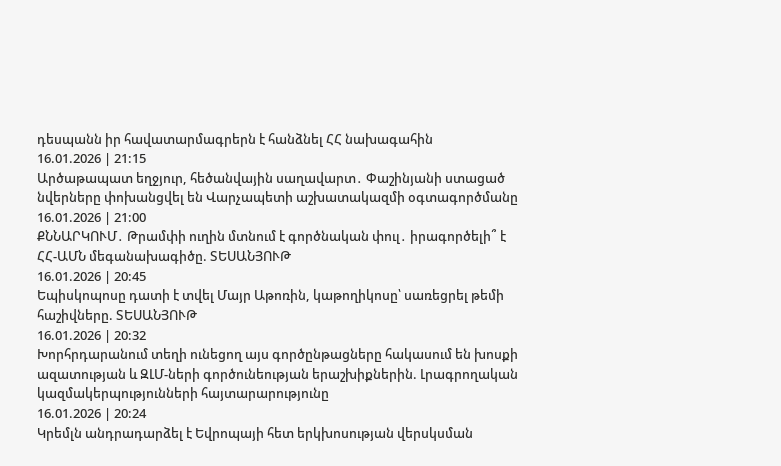դեսպանն իր հավատարմագրերն է հանձնել ՀՀ նախագահին
16.01.2026 | 21:15
Արծաթապատ եղջյուր, հեծանվային սաղավարտ․ Փաշինյանի ստացած նվերները փոխանցվել են Վարչապետի աշխատակազմի օգտագործմանը
16.01.2026 | 21:00
ՔՆՆԱՐԿՈՒՄ․ Թրամփի ուղին մտնում է գործնական փուլ․ իրագործելի՞ է ՀՀ-ԱՄՆ մեգանախագիծը. ՏԵՍԱՆՅՈՒԹ
16.01.2026 | 20:45
Եպիսկոպոսը դատի է տվել Մայր Աթոռին, կաթողիկոսը՝ սառեցրել թեմի հաշիվները. ՏԵՍԱՆՅՈՒԹ
16.01.2026 | 20:32
Խորհրդարանում տեղի ունեցող այս գործընթացները հակասում են խոսքի ազատության և ԶԼՄ-ների գործունեության երաշխիքներին. Լրագրողական կազմակերպությունների հայտարարությունը
16.01.2026 | 20:24
Կրեմլն անդրադարձել է Եվրոպայի հետ երկխոսության վերսկսման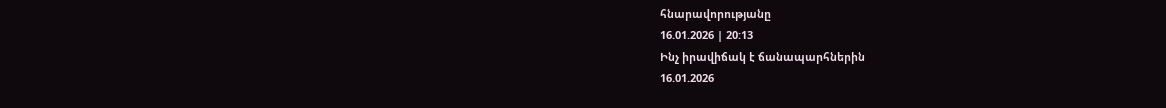հնարավորությանը
16.01.2026 | 20:13
Ինչ իրավիճակ է ճանապարհներին
16.01.2026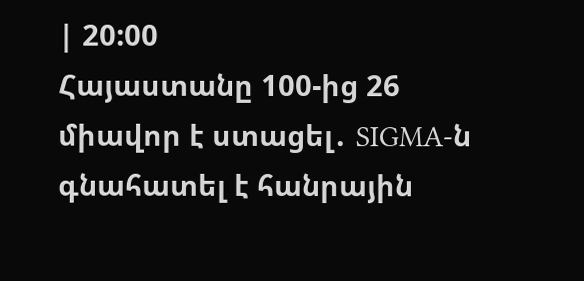| 20:00
Հայաստանը 100-ից 26 միավոր է ստացել․ SIGMA-ն գնահատել է հանրային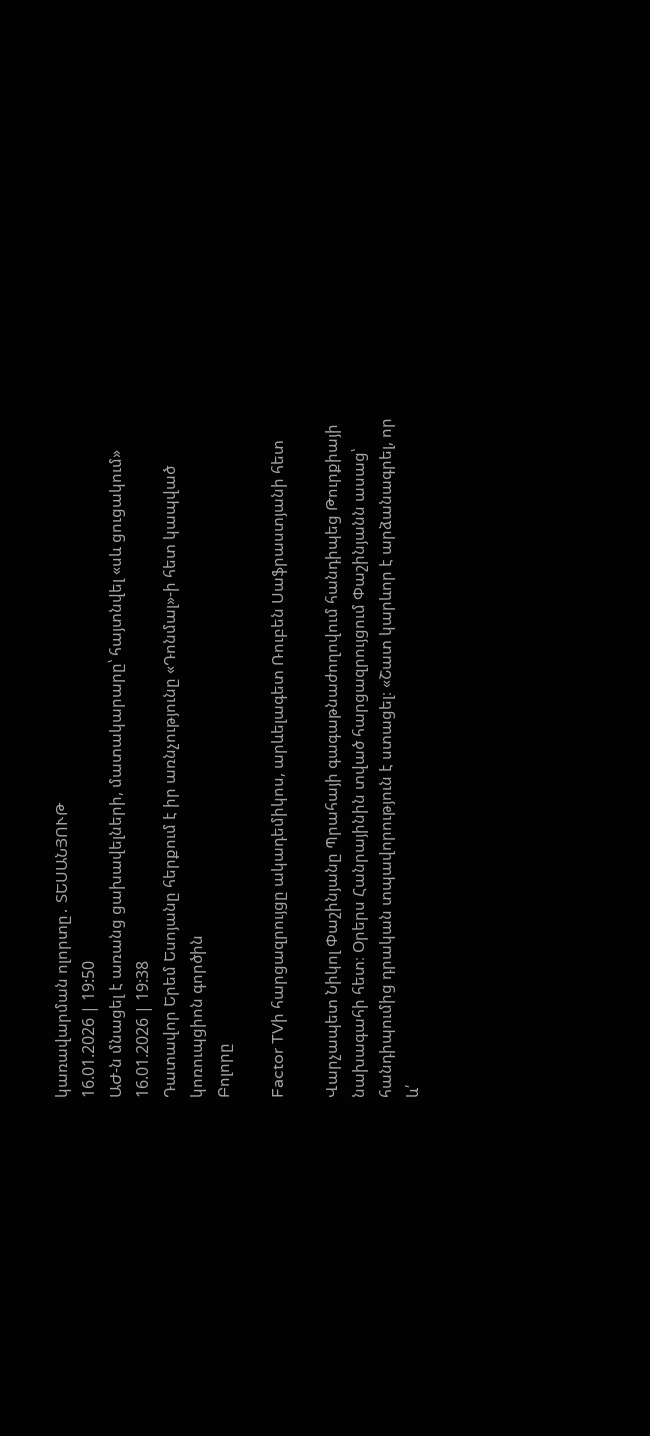կառավարման ոլորտը․ ՏԵՍԱՆՅՈՒԹ
16.01.2026 | 19:50
ԱԺ-ն մնացել է առանց ցախավելների, մատակարարը՝ հայտնվել «սև ցուցակում»
16.01.2026 | 19:38
Դատավոր Երեմ Եսոյանը հերքում է իր առնչությունը «Դոնմալ»-ի հետ կապված կոռուպցիոն գործին
Բոլորը

Factor TVի հարցազրույցը ակադեմիկոս, արևելագետ Ռուբեն Սաֆրաստյանի հետ

Վարչապետ Նիկոլ Փաշինյանը Պրահայի գագաթնաժողովում հանդիպեց Թուրքիայի նախագահի հետ։ Օրերս Հանրայինին տված հարցազրույցում Փաշինյանն ասաց՝ հանդիպումից դրական տպավորություն է ստացել։ «Շատ կարևոր է արձանագրել, որ և՛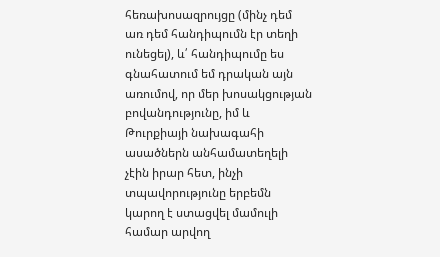հեռախոսազրույցը (մինչ դեմ առ դեմ հանդիպումն էր տեղի ունեցել), և՛ հանդիպումը ես գնահատում եմ դրական այն առումով, որ մեր խոսակցության բովանդությունը, իմ և Թուրքիայի նախագահի ասածներն անհամատեղելի չէին իրար հետ, ինչի տպավորությունը երբեմն կարող է ստացվել մամուլի համար արվող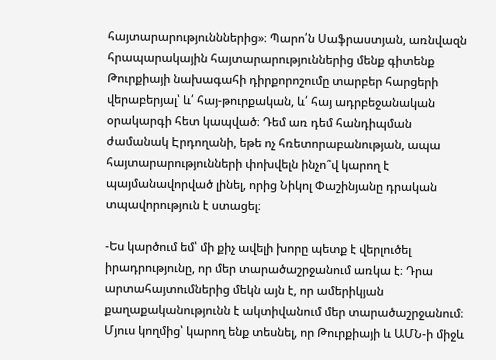հայտարարությունններից»։ Պարո՛ն Սաֆրաստյան, առնվազն հրապարակային հայտարարություններից մենք գիտենք Թուրքիայի նախագահի դիրքորոշումը տարբեր հարցերի վերաբերյալ՝ և՛ հայ-թուրքական, և՛ հայ ադրբեջանական օրակարգի հետ կապված։ Դեմ առ դեմ հանդիպման ժամանակ Էրդողանի, եթե ոչ հռետորաբանության, ապա հայտարարությունների փոխվելն ինչո՞վ կարող է պայմանավորված լինել, որից Նիկոլ Փաշինյանը դրական տպավորություն է ստացել։

-Ես կարծում եմ՝ մի քիչ ավելի խորը պետք է վերլուծել իրադրությունը, որ մեր տարածաշրջանում առկա է։ Դրա արտահայտումներից մեկն այն է, որ ամերիկյան քաղաքականությունն է ակտիվանում մեր տարածաշրջանում։ Մյուս կողմից՝ կարող ենք տեսնել, որ Թուրքիայի և ԱՄՆ-ի միջև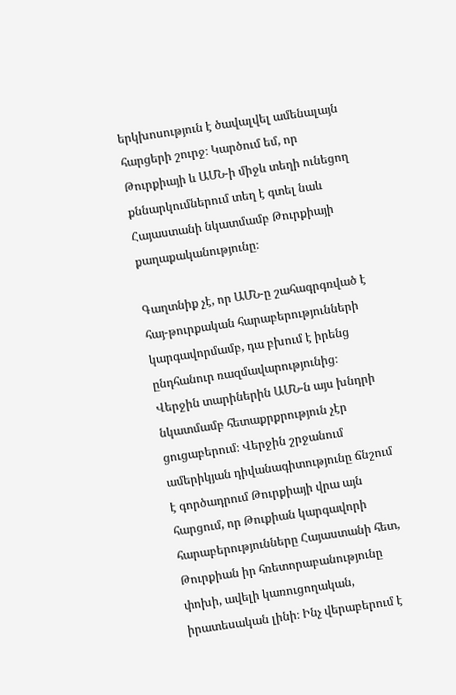երկխոսություն է ծավալվել ամենալայն հարցերի շուրջ։ Կարծում եմ, որ Թուրքիայի և ԱՄՆ-ի միջև տեղի ունեցող քննարկումներում տեղ է գտել նաև Հայաստանի նկատմամբ Թուրքիայի քաղաքականությունը։

Գաղտնիք չէ, որ ԱՄՆ-ը շահագրգռված է հայ-թուրքական հարաբերությունների կարգավորմամբ, դա բխում է իրենց ընդհանուր ռազմավարությունից։ Վերջին տարիներին ԱՄՆ-ն այս խնդրի նկատմամբ հետաքրքրություն չէր ցուցաբերում։ Վերջին շրջանում ամերիկյան դիվանագիտությունը ճնշում է գործադրում Թուրքիայի վրա այն հարցում, որ Թուքիան կարգավորի հարաբերությունները Հայաստանի հետ, Թուրքիան իր հռետորաբանությունը փոխի, ավելի կառուցողական, իրատեսական լինի։ Ինչ վերաբերում է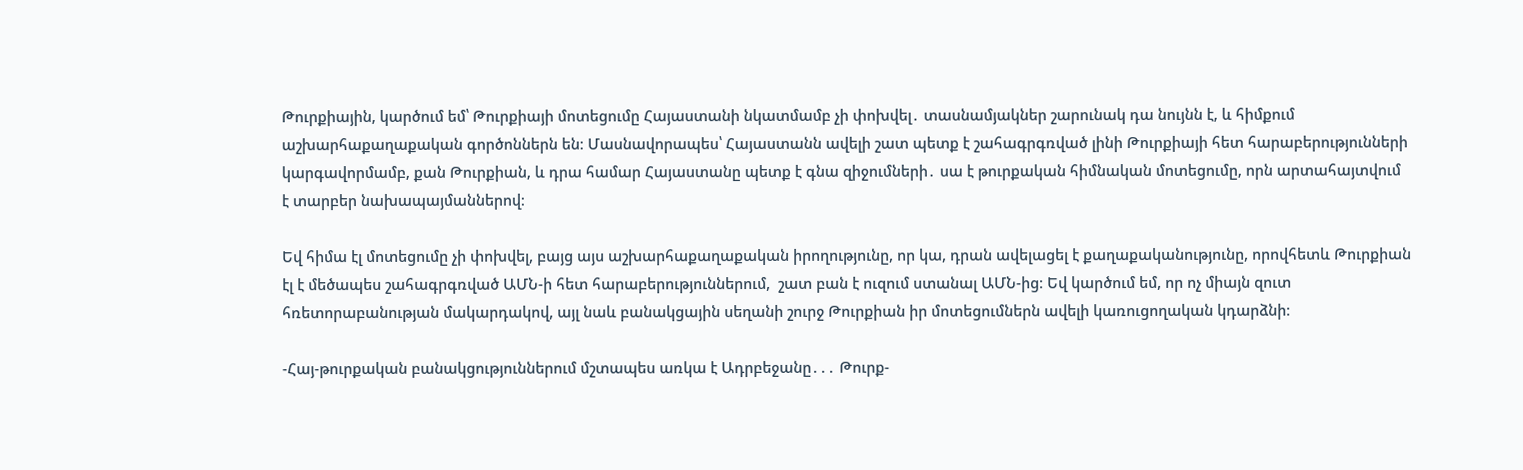Թուրքիային, կարծում եմ՝ Թուրքիայի մոտեցումը Հայաստանի նկատմամբ չի փոխվել․ տասնամյակներ շարունակ դա նույնն է, և հիմքում աշխարհաքաղաքական գործոններն են։ Մասնավորապես՝ Հայաստանն ավելի շատ պետք է շահագրգռված լինի Թուրքիայի հետ հարաբերությունների կարգավորմամբ, քան Թուրքիան, և դրա համար Հայաստանը պետք է գնա զիջումների․ սա է թուրքական հիմնական մոտեցումը, որն արտահայտվում է տարբեր նախապայմաններով։

Եվ հիմա էլ մոտեցումը չի փոխվել, բայց այս աշխարհաքաղաքական իրողությունը, որ կա, դրան ավելացել է քաղաքականությունը, որովհետև Թուրքիան էլ է մեծապես շահագրգռված ԱՄՆ-ի հետ հարաբերություններում,  շատ բան է ուզում ստանալ ԱՄՆ-ից։ Եվ կարծում եմ, որ ոչ միայն զուտ հռետորաբանության մակարդակով, այլ նաև բանակցային սեղանի շուրջ Թուրքիան իր մոտեցումներն ավելի կառուցողական կդարձնի։

-Հայ-թուրքական բանակցություններում մշտապես առկա է Ադրբեջանը․․․ Թուրք-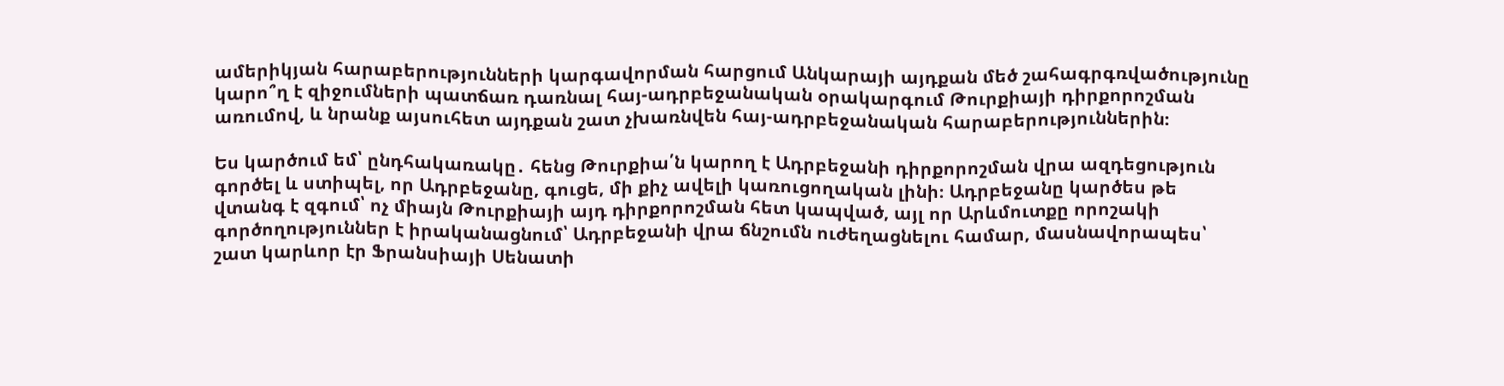ամերիկյան հարաբերությունների կարգավորման հարցում Անկարայի այդքան մեծ շահագրգռվածությունը կարո՞ղ է զիջումների պատճառ դառնալ հայ-ադրբեջանական օրակարգում Թուրքիայի դիրքորոշման առումով, և նրանք այսուհետ այդքան շատ չխառնվեն հայ-ադրբեջանական հարաբերություններին։

Ես կարծում եմ՝ ընդհակառակը․ հենց Թուրքիա՛ն կարող է Ադրբեջանի դիրքորոշման վրա ազդեցություն գործել և ստիպել, որ Ադրբեջանը, գուցե, մի քիչ ավելի կառուցողական լինի։ Ադրբեջանը կարծես թե վտանգ է զգում՝ ոչ միայն Թուրքիայի այդ դիրքորոշման հետ կապված, այլ որ Արևմուտքը որոշակի գործողություններ է իրականացնում՝ Ադրբեջանի վրա ճնշումն ուժեղացնելու համար, մասնավորապես՝ շատ կարևոր էր Ֆրանսիայի Սենատի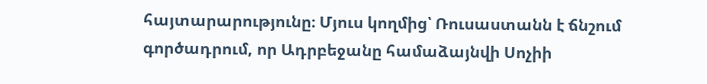հայտարարությունը։ Մյուս կողմից՝ Ռուսաստանն է ճնշում գործադրում, որ Ադրբեջանը համաձայնվի Սոչիի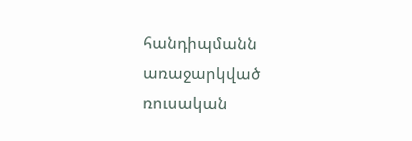հանդիպմանն առաջարկված ռուսական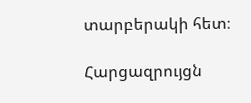տարբերակի հետ։

Հարցազրույցն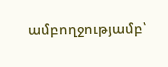ամբողջությամբ՝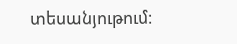տեսանյութում։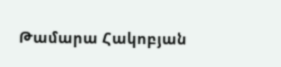Թամարա Հակոբյան